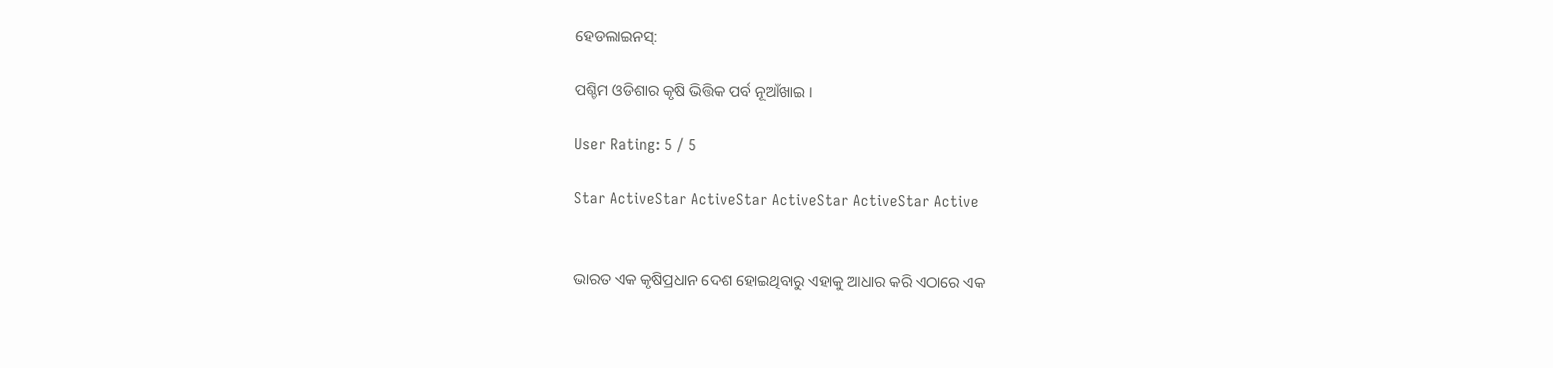ହେଡଲାଇନସ୍:

ପଶ୍ଚିମ ଓଡିଶାର କୃଷି ଭିତ୍ତିକ ପର୍ବ ନୂଆଁଖାଇ ।

User Rating: 5 / 5

Star ActiveStar ActiveStar ActiveStar ActiveStar Active


ଭାରତ ଏକ କୃଷିପ୍ରଧାନ ଦେଶ ହୋଇଥିବାରୁ ଏହାକୁ ଆଧାର କରି ଏଠାରେ ଏକ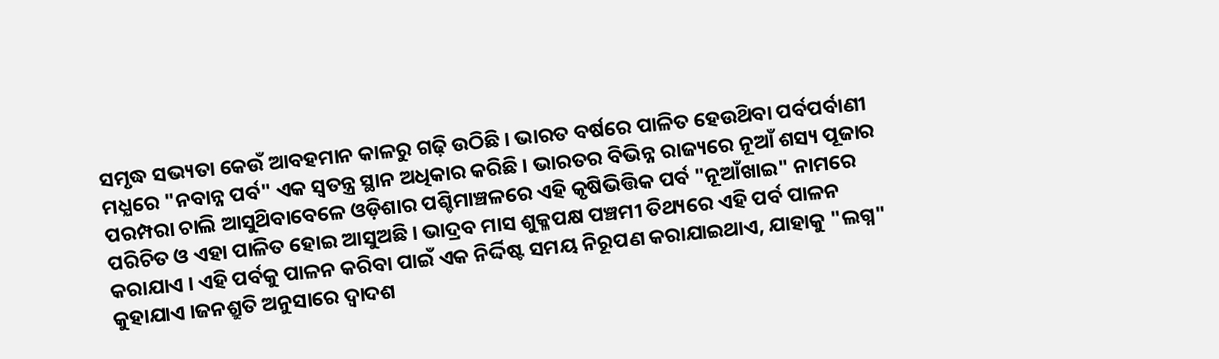ସମୃଦ୍ଧ ସଭ୍ୟତା କେଉଁ ଆବହମାନ କାଳରୁ ଗଢ଼ି ଉଠିଛି । ଭାରତ ବର୍ଷରେ ପାଳିତ ହେଉଥ‌ିବା ପର୍ବପର୍ବାଣୀ ମଧ୍ଯରେ "ନବାନ୍ନ ପର୍ବ" ଏକ ସ୍ବତନ୍ତ୍ର ସ୍ଥାନ ଅଧିକାର କରିଛି । ଭାରତର ବିଭିନ୍ନ ରାଜ୍ୟରେ ନୂଆଁ ଶସ୍ୟ ପୂଜାର ପରମ୍ପରା ଚାଲି ଆସୁଥ‌ିବାବେଳେ ଓଡ଼ିଶାର ପଶ୍ଚିମାଞ୍ଚଳରେ ଏହି କୃଷିଭିତ୍ତିକ ପର୍ବ "ନୂଆଁଖାଇ" ନାମରେ ପରିଚିତ ଓ ଏହା ପାଳିତ ହୋଇ ଆସୁଅଛି । ଭାଦ୍ରବ ମାସ ଶୁକ୍ଳପକ୍ଷ ପଞ୍ଚମୀ ତିଥ୍ୟରେ ଏହି ପର୍ବ ପାଳନ କରାଯାଏ । ଏହି ପର୍ବକୁ ପାଳନ କରିବା ପାଇଁ ଏକ ନିର୍ଦ୍ଦିଷ୍ଟ ସମୟ ନିରୂପଣ କରାଯାଇଥାଏ, ଯାହାକୁ "ଲଗ୍ନ" କୁହାଯାଏ ।ଜନଶ୍ରୁତି ଅନୁସାରେ ଦ୍ବାଦଶ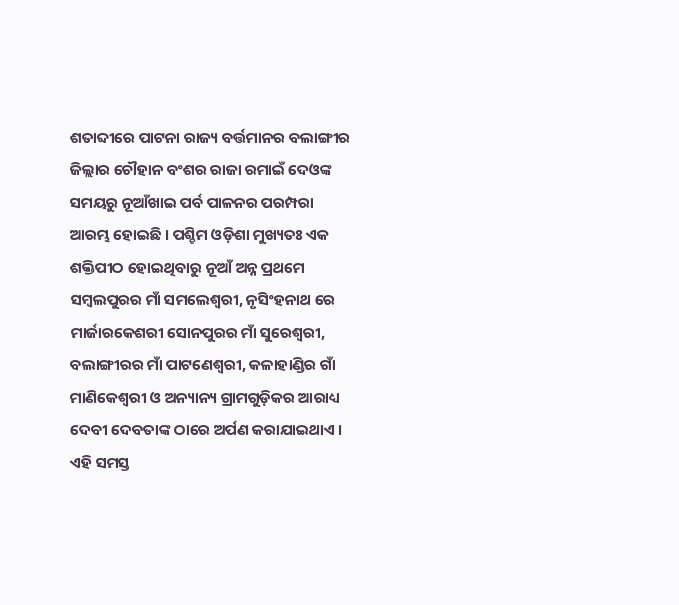ଶତାବ୍ଦୀରେ ପାଟନା ରାଜ୍ୟ ବର୍ତ୍ତମାନର ବଲାଙ୍ଗୀର ଜିଲ୍ଲାର ଚୌହାନ ବଂଶର ରାଜା ରମାଇଁ ଦେଓଙ୍କ ସମୟରୁ ନୂଆଁଖାଇ ପର୍ବ ପାଳନର ପରମ୍ପରା ଆରମ୍ଭ ହୋଇଛି । ପଶ୍ଚିମ ଓଡ଼ିଶା ମୁଖ୍ୟତଃ ଏକ ଶକ୍ତିପୀଠ ହୋଇଥିବାରୁ ନୂଆଁ ଅନ୍ନ ପ୍ରଥମେ ସମ୍ବଲପୁରର ମାଁ ସମଲେଶ୍ବରୀ, ନୃସିଂହନାଥ ରେ ମାର୍ଜାରକେଶରୀ ସୋନପୁରର ମାଁ ସୁରେଶ୍ଵରୀ, ବଲାଙ୍ଗୀରର ମାଁ ପାଟଣେଶ୍ବରୀ, କଳାହାଣ୍ଡିର ଗାଁ ମାଣିକେଶ୍ବରୀ ଓ ଅନ୍ୟାନ୍ୟ ଗ୍ରାମଗୁଡ଼ିକର ଆରାଧ୍ୟ ଦେବୀ ଦେବତାଙ୍କ ଠାରେ ଅର୍ପଣ କରାଯାଇଥାଏ । ଏହି ସମସ୍ତ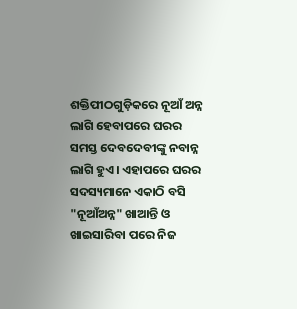ଶକ୍ତିପୀଠଗୁଡ଼ିକରେ ନୂଆଁ ଅନ୍ନ ଲାଗି ହେବାପରେ ଘରର ସମସ୍ତ ଦେବଦେବୀଙ୍କୁ ନବାନ୍ନ ଲାଗି ହୁଏ । ଏହାପରେ ଘରର ସଦସ୍ୟମାନେ ଏକାଠି ବସି "ନୂଆଁଅନ୍ନ" ଖାଆନ୍ତି ଓ ଖାଇସାରିବା ପରେ ନିଜ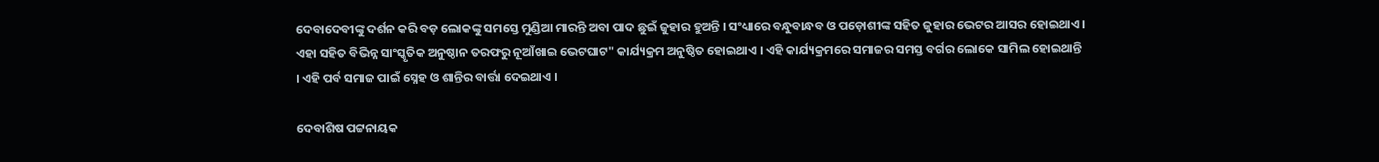ଦେବାଦେବୀଙ୍କୁ ଦର୍ଶନ କରି ବଡ଼ ଲୋକଙ୍କୁ ସମସ୍ତେ ମୁଣ୍ଡିଆ ମାରନ୍ତି ଅବା ପାଦ ଛୁଇଁ ଜୁହାର ହୁଅନ୍ତି । ସଂଧ୍ୟାରେ ବନ୍ଧୁବାନ୍ଧବ ଓ ପଡ଼ୋଶୀଙ୍କ ସହିତ ଜୁହାର ଭେଟର ଆସର ହୋଇଥାଏ । ଏହା ସହିତ ବିଭିନ୍ନ ସାଂସ୍କୃତିକ ଅନୁଷ୍ଠାନ ତରଫରୁ ନୂଆଁଖାଇ ଭେଟଘାଟ" କାର୍ଯ୍ୟକ୍ରମ ଅନୁଷ୍ଠିତ ହୋଇଥାଏ । ଏହି କାର୍ଯ୍ୟକ୍ରମରେ ସମାଜର ସମସ୍ତ ବର୍ଗର ଲୋକେ ସାମିଲ ହୋଇଥାନ୍ତି । ଏହି ପର୍ବ ସମାଜ ପାଇଁ ସ୍ନେହ ଓ ଶାନ୍ତିର ବାର୍ତ୍ତା ଦେଇଥାଏ ।

ଦେବାଶିଷ ପଟ୍ଟନାୟକ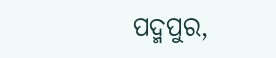ପଦ୍ମପୁର,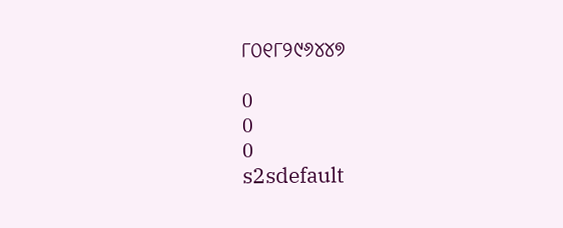୮୦୧୮୨୯୬୪୪୭

0
0
0
s2sdefault